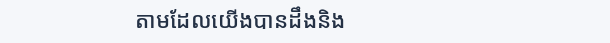តាមដែលយើងបានដឹងនិង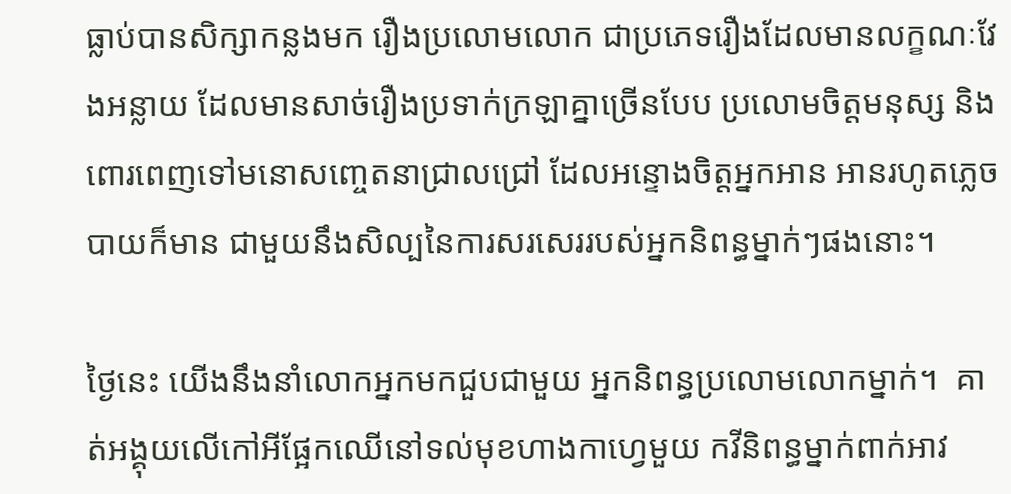ធ្លាប់បានសិក្សាកន្លងមក រឿងប្រលោមលោក ជាប្រភេទរឿងដែលមានលក្ខណៈវែងអន្លាយ ដែលមានសាច់រឿងប្រទាក់ក្រឡាគ្នាច្រើនបែប ប្រលោមចិត្តមនុស្ស និងពោរពេញទៅមនោសញ្ចេតនាជ្រាលជ្រៅ ដែលអន្ទោងចិត្តអ្នកអាន អានរហូតភ្លេចបាយក៏មាន ជាមួយនឹងសិល្បនៃការសរសេររបស់អ្នកនិពន្ធម្នាក់ៗផងនោះ។

ថ្ងៃនេះ យើងនឹងនាំលោកអ្នកមកជួបជាមួយ អ្នកនិពន្ធប្រលោមលោកម្នាក់។  គាត់អង្គុយលើកៅអីផ្អែកឈើនៅទល់មុខហាងកាហ្វេមួយ កវីនិពន្ធម្នាក់ពាក់អាវ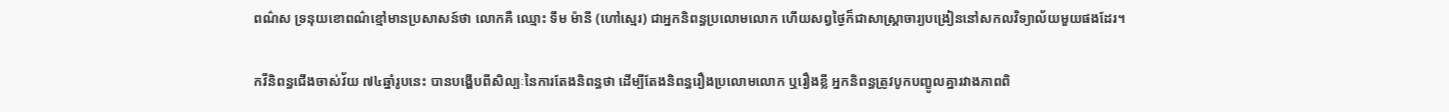ពណ៌ស ទ្រនុយខោពណ៌ខ្មៅមានប្រសាសន៍ថា លោកគឺ ឈ្មោះ ទឹម ម៉ានី (ហៅស្មេរ) ជាអ្នកនិពន្ធប្រលោមលោក ហើយសព្វថ្ងៃក៏ជាសាស្ត្រាចារ្យបង្រៀននៅសកលវិទ្យាល័យមួយផងដែរ។

កវីនិពន្ធជើងចាស់វ័យ ៧៤ឆ្នាំរូបនេះ បានបង្ហើបពីសិល្បៈនៃការតែងនិពន្ធថា ដើម្បីតែងនិពន្ធរឿងប្រលោមលោក ឬរឿងខ្លី អ្នកនិពន្ធត្រូវបូកបញ្ខូលគ្នារវាងភាពពិ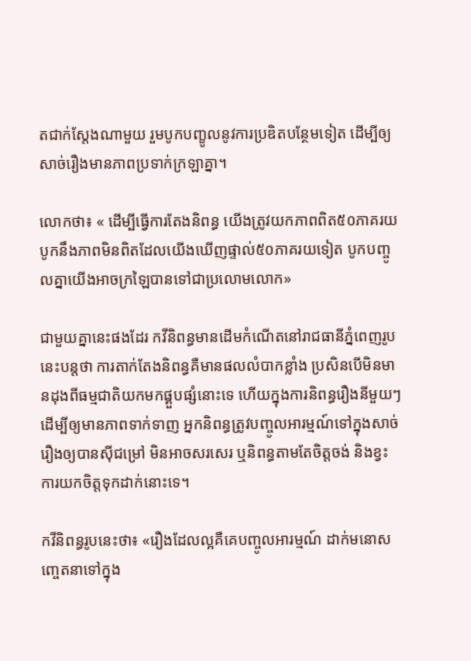តជាក់ស្តែងណាមួយ រួមបូកបញ្ខូលនូវការប្រឌិតបន្ថែមទៀត ដើម្បីឲ្យសាច់រឿងមានភាពប្រទាក់ក្រឡាគ្នា។

លោកថា៖ « ដើម្បីធ្វើការតែងនិពន្ធ យើងត្រូវយកភាពពិត៥០ភាគរយ បូកនឹងភាពមិនពិតដែលយើងឃើញផ្ទាល់៥០ភាគរយទៀត បូកបញ្ចូលគ្នាយើងអាចក្រឡៃបានទៅជាប្រលោមលោក»

ជាមួយគ្នានេះផងដែរ កវីនិពន្ធមានដើមកំណើតនៅរាជធានីភ្នំពេញរូបនេះបន្តថា ការតាក់តែងនិពន្ធគឺមានផលលំបាកខ្លាំង ប្រសិនបើមិនមានដុងពីធម្មជាតិយកមកផ្គួបផ្សំនោះទេ ហើយក្នុងការនិពន្ធរឿងនីមួយៗ ដើម្បីឲ្យមានភាពទាក់ទាញ អ្នកនិពន្ធត្រូវបញ្ចូលអារម្មណ៍ទៅក្នុងសាច់រឿងឲ្យបានស៊ីជម្រៅ មិនអាចសរសេរ ឬនិពន្ធតាមតែចិត្តចង់ និងខ្វះការយកចិត្តទុកដាក់នោះទេ។

កវីនិពន្ធរូបនេះថា៖ «រឿងដែលល្អគឺគេបញ្ចូលអារម្មណ៍ ដាក់មនោសញ្ចេតនាទៅក្នុង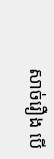សាច់រឿង បើ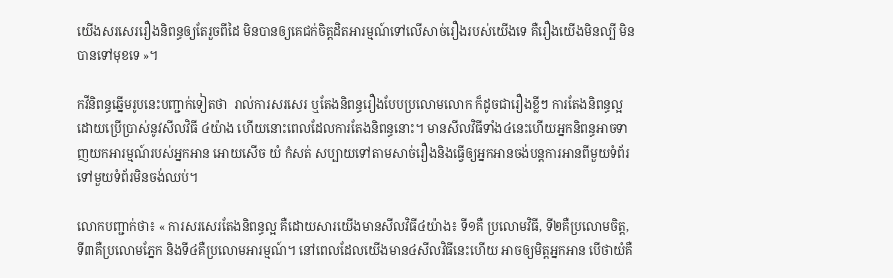យើងសរសេររឿងនិពន្ធឲ្យតែរួចពីដៃ មិនបានឲ្យគេជក់ចិត្តដិតអារម្មណ៍ទៅលើសាច់រឿងរបស់យើងទេ គឺរឿងយើងមិនល្បី មិនបានទៅមុខទេ »។

កវីនិពន្ធឆ្នើមរូបនេះបញ្ជាក់ទៀតថា  រាល់ការសរសេរ ឬតែងនិពន្ធរឿងបែបប្រលោមលោក ក៏ដូចជារឿងខ្លីៗ ការតែងនិពន្ធល្អដោយប្រើប្រាស់នូវសីលវិធី ៤យ៉ាង ហើយនោះពេលដែលការតែងនិពន្ធនោះ។ មានសីលវិធីទាំង៤នេះហើយអ្នកនិពន្ធអាចទាញយកអារម្មណ៍របស់អ្នកអាន អោយសើច យំ កំសត់ សប្បាយទៅតាមសាច់រឿងនិងធ្វើឲ្យអ្នកអានចង់បន្តការអានពីមួយទំព័រទៅមួយទំព័រមិនចង់ឈប់។

លោកបញ្ជាក់ថា៖ « ការសរសេរតែងនិពន្ធល្អ គឺដោយសារយើងមានសីលវិធី៤យ៉ាង៖ ទី១គឺ ប្រលោមវិធី, ទី២គឺប្រលោមចិត្ត, ទី៣គឺប្រលោមភ្នែក និងទី៤គឺប្រលោមអារម្មណ៍។ នៅពេលដែលយើងមាន៤សីលវិធីនេះហើយ អាចឲ្យមិត្តអ្នកអាន បើថាយំគឺ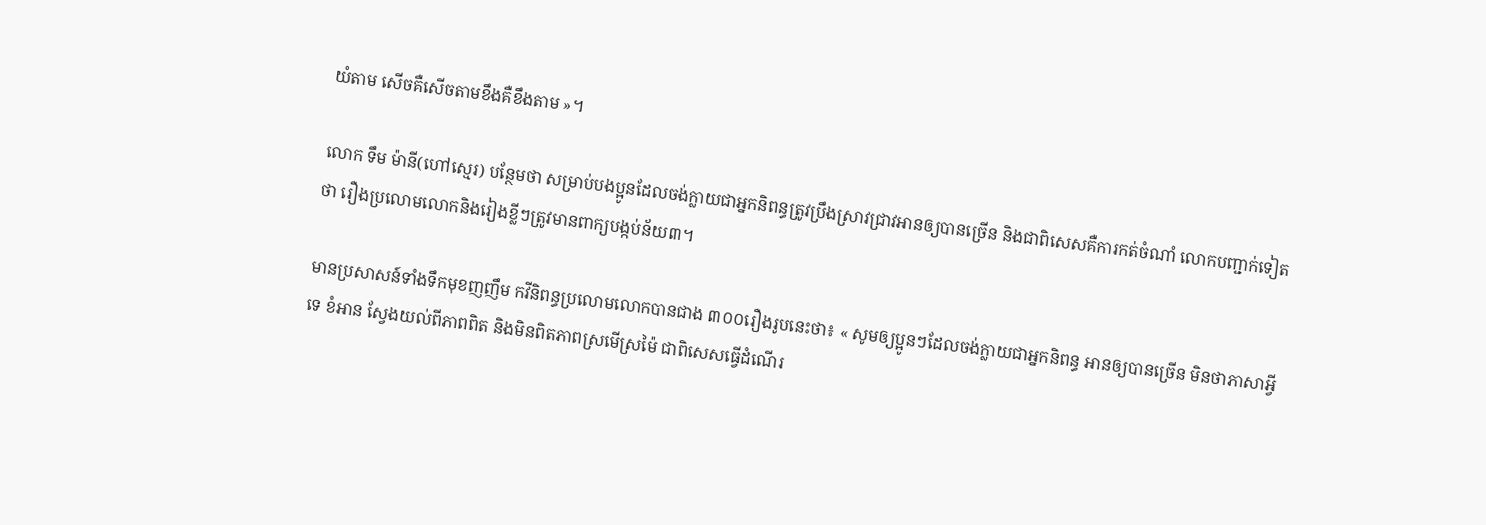យំតាម សើចគឺសើចតាមខឹងគឺខឹងតាម »។

លោក ទឹម ម៉ានី(ហៅស្មេរ) បន្ថែមថា សម្រាប់បងប្អូនដែលចង់ក្លាយជាអ្នកនិពន្ធត្រូវប្រឹងស្រាវជ្រាវអានឲ្យបានច្រើន និងជាពិសេសគឺការកត់ចំណាំ លោកបញ្ជាក់ទៀតថា រឿងប្រលោមលោកនិងរៀងខ្លីៗត្រូវមានពាក្យបង្កប់ន័យ៣។

មានប្រសាសន៍ទាំងទឹកមុខញញឹម កវីនិពន្ធប្រលោមលោកបានជាង ៣០០រឿងរូបនេះថា៖ « សូមឲ្យប្អូនៗដែលចង់ក្លាយជាអ្នកនិពន្ធ អានឲ្យបានច្រើន មិនថាភាសាអ្វីទេ ខំអាន ស្វែងយល់ពីភាពពិត និងមិនពិតភាពស្រមើស្រម៉ៃ ជាពិសេសធ្វើដំណើរ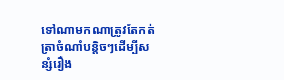ទៅណាមកណាត្រូវតែកត់ត្រាចំណាំបន្តិចៗដើម្បីសន្សំរឿង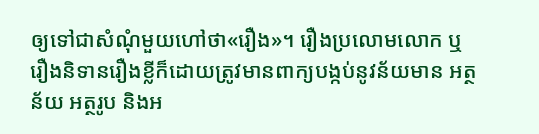ឲ្យទៅជាសំណុំមួយហៅថា«រឿង»។ រឿងប្រលោមលោក ឬរឿងនិទានរឿងខ្លីក៏ដោយត្រូវមានពាក្យបង្កប់នូវន័យមាន អត្ថន័យ អត្ថរូប និងអ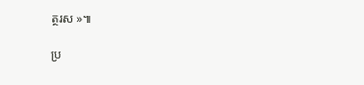ត្ថរស »៕

ប្រ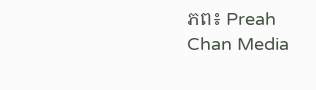ភព៖ Preah Chan Media